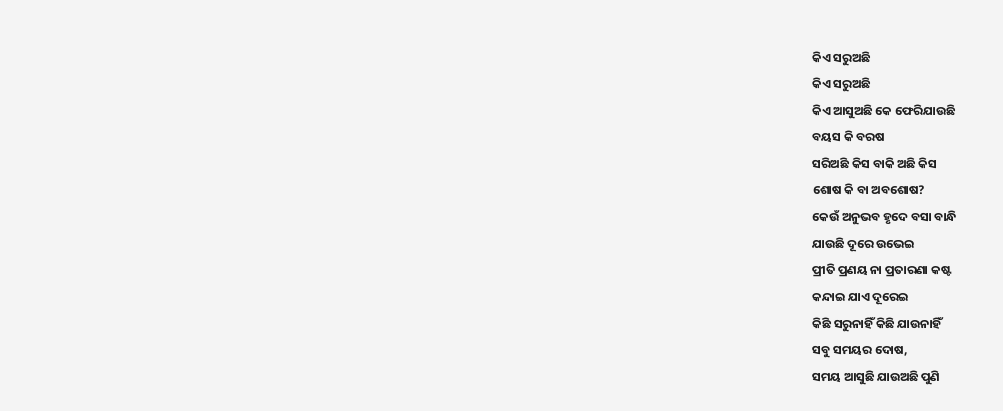କିଏ ସରୁଅଛି
କିଏ ସରୁଅଛି
କିଏ ଆସୁଅଛି କେ ଫେରିଯାଉଛି
ବୟସ କି ବରଷ
ସରିଅଛି କିସ ବାକି ଅଛି କିସ
ଶୋଷ କି ବା ଅବଶୋଷ?
କେଉଁ ଅନୁଭବ ହୃଦେ ବସା ବାନ୍ଧି
ଯାଉଛି ଦୂରେ ଉଭେଇ
ପ୍ରୀତି ପ୍ରଣୟ ନା ପ୍ରତାରଣା କଷ୍ଟ
କନ୍ଦାଇ ଯାଏ ଦୂରେଇ
କିଛି ସରୁନାହିଁ କିଛି ଯାଉନାହିଁ
ସବୁ ସମୟର ଦୋଷ,
ସମୟ ଆସୁଛି ଯାଉଅଛି ପୁଣି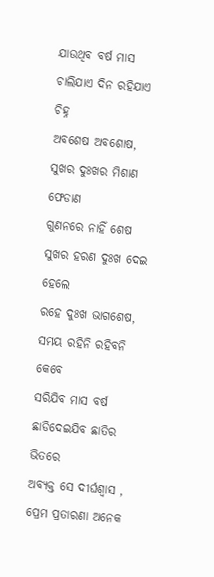ଯାଉଥିବ ବର୍ଷ ମାସ
ଚାଲିଯାଏ ଦିନ ରହିଯାଏ ଚିହ୍ନ
ଅବଶେଷ ଅବଶୋଷ,
ସୁଖର ଦୁଃଖର ମିଶାଣ ଫେଡାଣ
ଗୁଣନରେ ନାହିଁ ଶେଷ
ସୁଖର ହରଣ ଦୁଃଖ ଦେଇ ହେଲେ
ରହେ ଦୁଃଖ ଭାଗଶେଷ,
ସମୟ ରହିନି ରହିବନି କେବେ
ସରିଯିବ ମାସ ବର୍ଷ
ଛାଡିଦେଇଯିବ ଛାତିର ଭିତରେ
ଅବ୍ୟକ୍ତ ସେ ଦୀର୍ଘଶ୍ବାସ ,
ପ୍ରେମ ପ୍ରତାରଣା ଅନେକ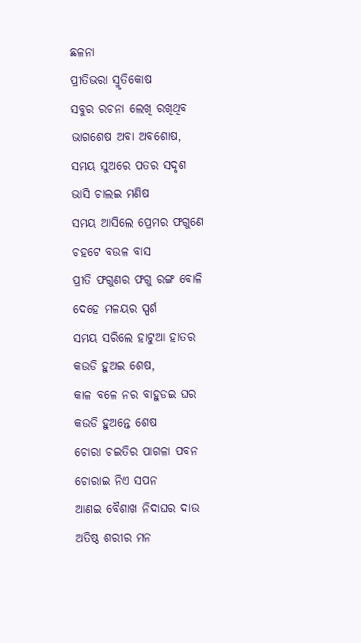ଛଳନା
ପ୍ରୀତିଭରା ସ୍ମୃତିକୋଷ
ସବୁର ରଚନା ଲେଖି ରଖିଥିବ
ଭାଗଶେଷ ଅବା ଅବଶୋଷ,
ସମୟ ସୁଅରେ ପତର ସଦୃଶ
ଭାସି ଚାଲଇ ମଣିଷ
ସମୟ ଆସିଲେ ପ୍ରେମର ଫଗୁଣେ
ଚହଟେ ବଉଳ ବାସ
ପ୍ରୀତି ଫଗୁଣର ଫଗୁ ରଙ୍ଗ ବୋଳି
ଦେହେ ମଳୟର ସ୍ପର୍ଶ
ସମୟ ସରିଲେ ହାଟୁଆ ହାତର
କଉଡି ହୁଅଇ ଶେଷ,
କାଳ ବଳେ ନର ବାହୁଡଇ ଘର
କଉଡି ହୁଅନ୍ତେ ଶେଷ
ଚୋରା ଚଇତିର ପାଗଳା ପବନ
ଚୋରାଇ ନିଏ ସପନ
ଆଣଇ ବୈଶାଖ ନିଦାଘର ଦାଉ
ଅତିଷ୍ଠ ଶରୀର ମନ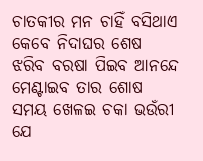ଚାତକୀର ମନ ଚାହିଁ ବସିଥାଏ
କେବେ ନିଦାଘର ଶେଷ
ଝରିବ ବରଷା ପିଇବ ଆନନ୍ଦେ
ମେଣ୍ଟାଇବ ତାର ଶୋଷ
ସମୟ ଖେଳଇ ଚକା ଭଉଁରୀ ଯେ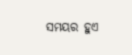ସମୟର ହୁଏ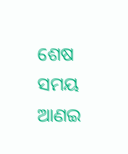ଶେଷ
ସମୟ ଆଣଇ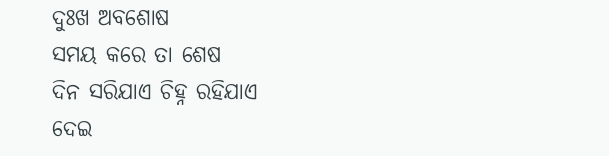ଦୁଃଖ ଅବଶୋଷ
ସମୟ କରେ ତା ଶେଷ
ଦିନ ସରିଯାଏ ଚିହ୍ନ ରହିଯାଏ
ଦେଇ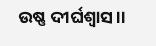ଉଷ୍ଣ ଦୀର୍ଘଶ୍ବାସ ।।